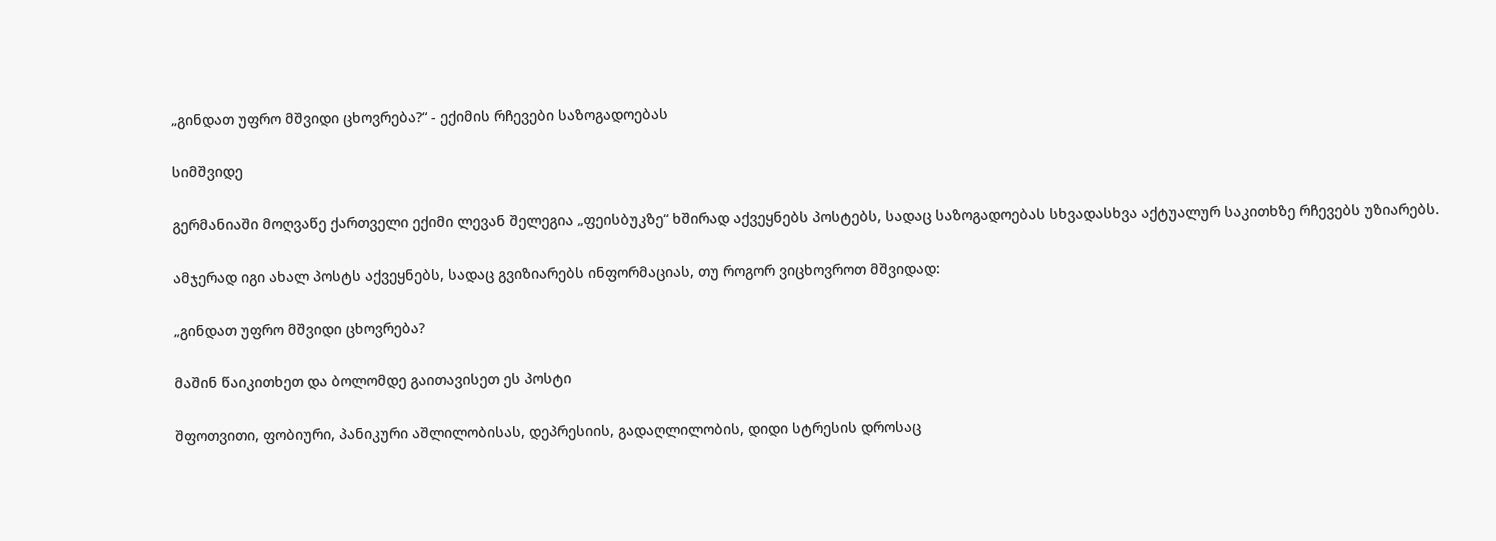„გინდათ უფრო მშვიდი ცხოვრება?“ - ექიმის რჩევები საზოგადოებას

სიმშვიდე

გერმანიაში მოღვაწე ქართველი ექიმი ლევან შელეგია „ფეისბუკზე“ ხშირად აქვეყნებს პოსტებს, სადაც საზოგადოებას სხვადასხვა აქტუალურ საკითხზე რჩევებს უზიარებს.

ამჯერად იგი ახალ პოსტს აქვეყნებს, სადაც გვიზიარებს ინფორმაციას, თუ როგორ ვიცხოვროთ მშვიდად:

„გინდათ უფრო მშვიდი ცხოვრება?

მაშინ წაიკითხეთ და ბოლომდე გაითავისეთ ეს პოსტი

შფოთვითი, ფობიური, პანიკური აშლილობისას, დეპრესიის, გადაღლილობის, დიდი სტრესის დროსაც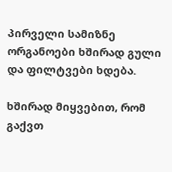პირველი სამიზნე ორგანოები ხშირად გული და ფილტვები ხდება.

ხშირად მიყვებით, რომ გაქვთ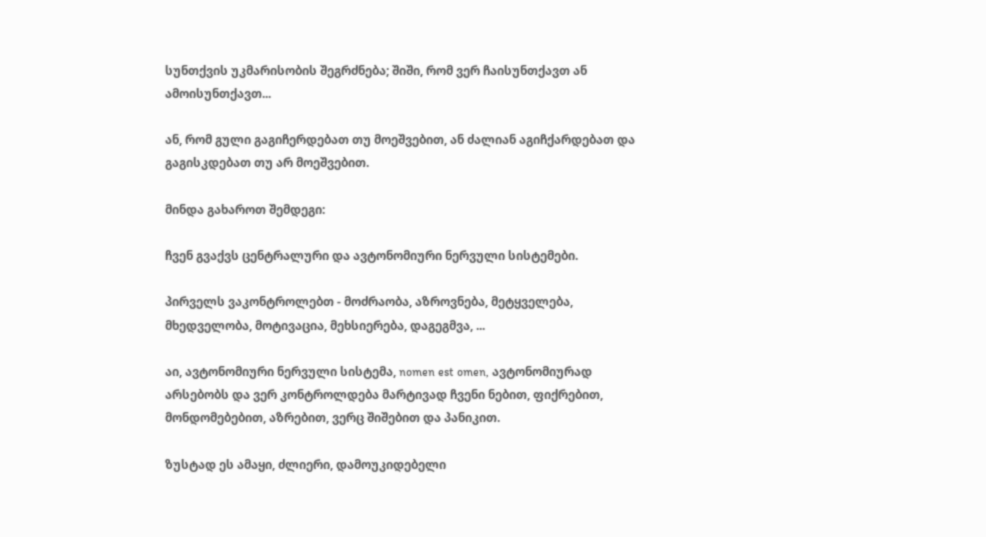სუნთქვის უკმარისობის შეგრძნება; შიში, რომ ვერ ჩაისუნთქავთ ან ამოისუნთქავთ...

ან, რომ გული გაგიჩერდებათ თუ მოეშვებით, ან ძალიან აგიჩქარდებათ და გაგისკდებათ თუ არ მოეშვებით.

მინდა გახაროთ შემდეგი:

ჩვენ გვაქვს ცენტრალური და ავტონომიური ნერვული სისტემები.

პირველს ვაკონტროლებთ - მოძრაობა, აზროვნება, მეტყველება, მხედველობა, მოტივაცია, მეხსიერება, დაგეგმვა, ...

აი, ავტონომიური ნერვული სისტემა, nomen est omen, ავტონომიურად არსებობს და ვერ კონტროლდება მარტივად ჩვენი ნებით, ფიქრებით, მონდომებებით, აზრებით, ვერც შიშებით და პანიკით.

ზუსტად ეს ამაყი, ძლიერი, დამოუკიდებელი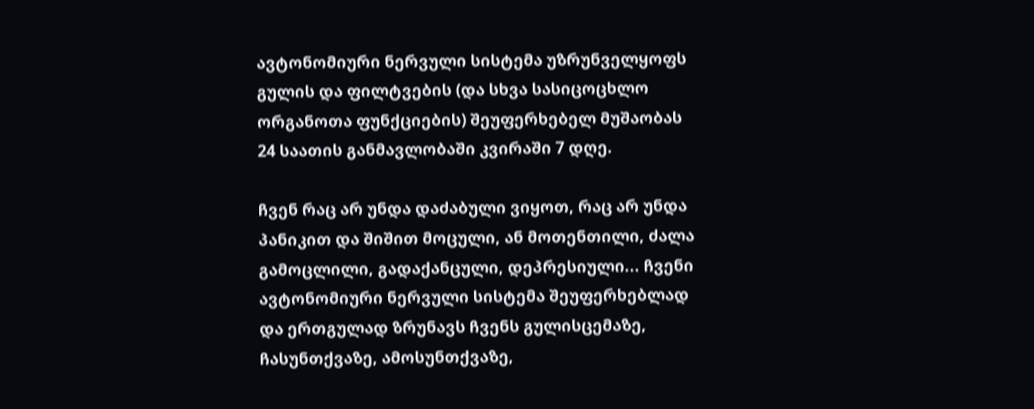ავტონომიური ნერვული სისტემა უზრუნველყოფს გულის და ფილტვების (და სხვა სასიცოცხლო ორგანოთა ფუნქციების) შეუფერხებელ მუშაობას 24 საათის განმავლობაში კვირაში 7 დღე.

ჩვენ რაც არ უნდა დაძაბული ვიყოთ, რაც არ უნდა პანიკით და შიშით მოცული, ან მოთენთილი, ძალა გამოცლილი, გადაქანცული, დეპრესიული... ჩვენი ავტონომიური ნერვული სისტემა შეუფერხებლად და ერთგულად ზრუნავს ჩვენს გულისცემაზე, ჩასუნთქვაზე, ამოსუნთქვაზე,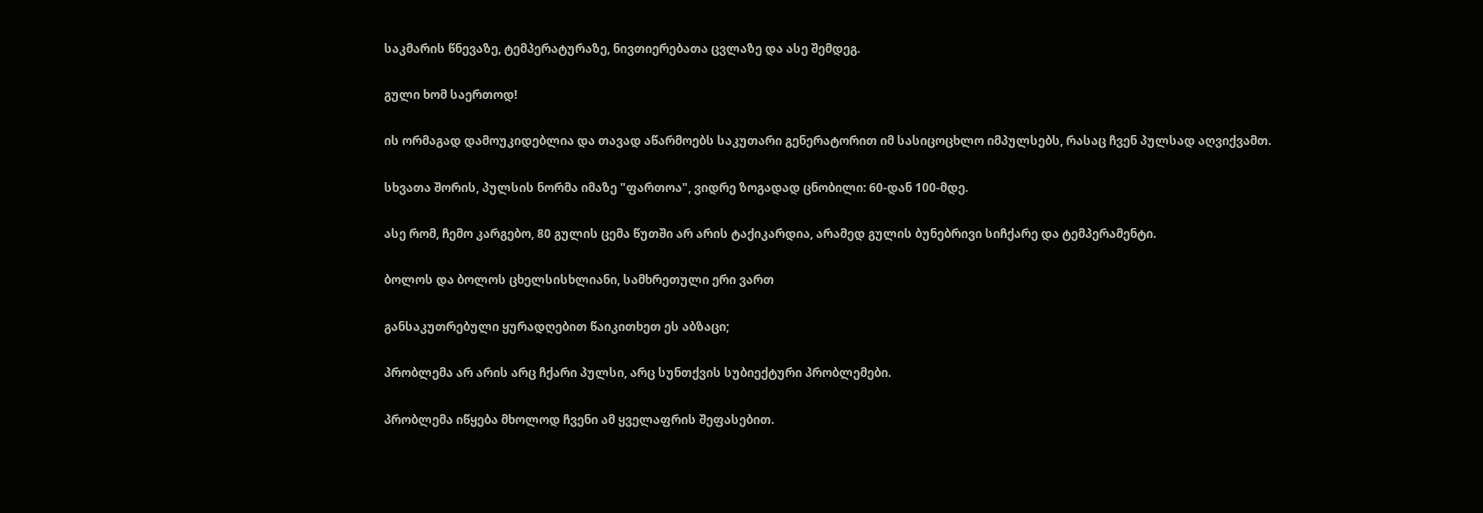საკმარის წნევაზე, ტემპერატურაზე, ნივთიერებათა ცვლაზე და ასე შემდეგ.

გული ხომ საერთოდ!

ის ორმაგად დამოუკიდებლია და თავად აწარმოებს საკუთარი გენერატორით იმ სასიცოცხლო იმპულსებს, რასაც ჩვენ პულსად აღვიქვამთ.

სხვათა შორის, პულსის ნორმა იმაზე "ფართოა", ვიდრე ზოგადად ცნობილი: 60-დან 100-მდე.

ასე რომ, ჩემო კარგებო, 80 გულის ცემა წუთში არ არის ტაქიკარდია, არამედ გულის ბუნებრივი სიჩქარე და ტემპერამენტი.

ბოლოს და ბოლოს ცხელსისხლიანი, სამხრეთული ერი ვართ

განსაკუთრებული ყურადღებით წაიკითხეთ ეს აბზაცი;

პრობლემა არ არის არც ჩქარი პულსი, არც სუნთქვის სუბიექტური პრობლემები.

პრობლემა იწყება მხოლოდ ჩვენი ამ ყველაფრის შეფასებით.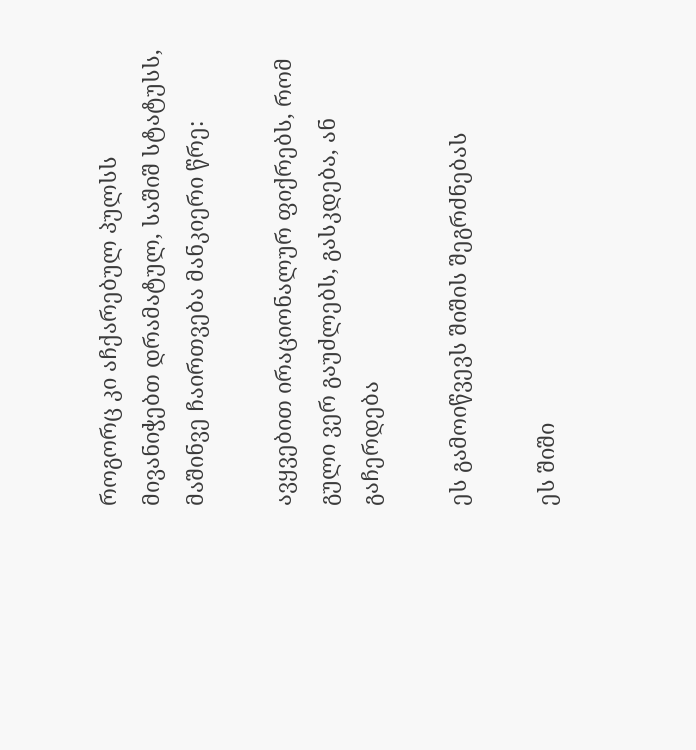როგორც კი აჩქარებულ პულსს მივანიჭებთ დრამატულ, საშიშ სტატუსს, მაშინვე ჩაირთვება მანკიერი წრე:

ავყვებით ირაციონალურ ფიქრებს, რომ გული ვერ გაუძლებს, გასკდება, ან გაჩერდება

ეს გამოიწვევს შიშის შეგრძნებას

ეს შიში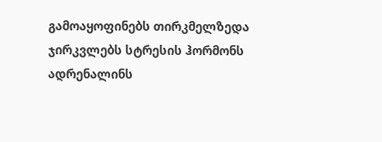გამოაყოფინებს თირკმელზედა ჯირკვლებს სტრესის ჰორმონს ადრენალინს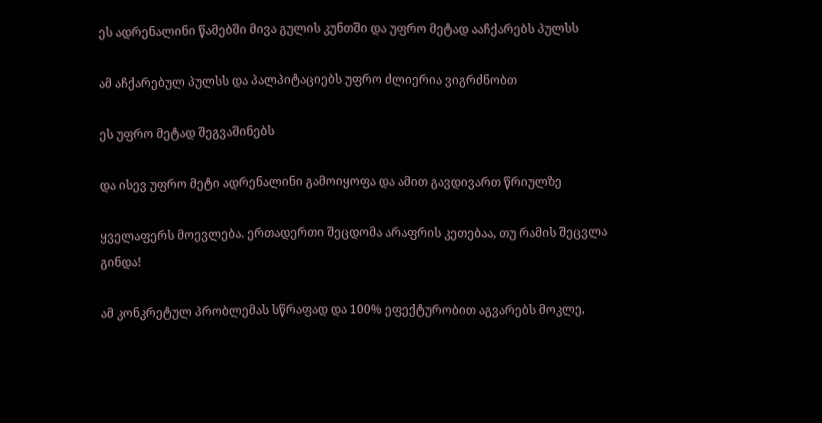ეს ადრენალინი წამებში მივა გულის კუნთში და უფრო მეტად ააჩქარებს პულსს

ამ აჩქარებულ პულსს და პალპიტაციებს უფრო ძლიერია ვიგრძნობთ

ეს უფრო მეტად შეგვაშინებს

და ისევ უფრო მეტი ადრენალინი გამოიყოფა და ამით გავდივართ წრიულზე

ყველაფერს მოევლება. ერთადერთი შეცდომა არაფრის კეთებაა, თუ რამის შეცვლა გინდა!

ამ კონკრეტულ პრობლემას სწრაფად და 100% ეფექტურობით აგვარებს მოკლე,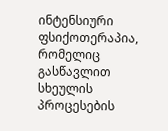ინტენსიური ფსიქოთერაპია, რომელიც გასწავლით სხეულის პროცესების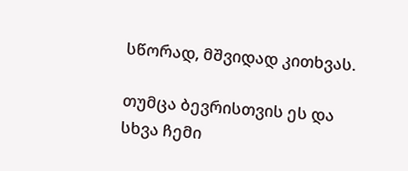სწორად, მშვიდად კითხვას.

თუმცა ბევრისთვის ეს და სხვა ჩემი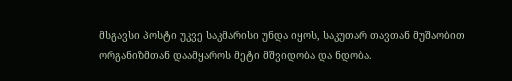მსგავსი პოსტი უკვე საკმარისი უნდა იყოს, საკუთარ თავთან მუშაობით ორგანიზმთან დაამყაროს მეტი მშვიდობა და ნდობა.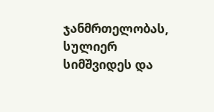ჯანმრთელობას, სულიერ სიმშვიდეს და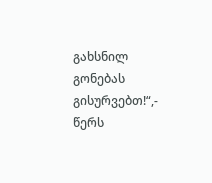გახსნილ გონებას გისურვებთ!“,- წერს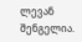ლევან შენგელია.